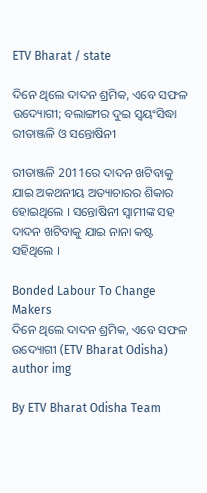ETV Bharat / state

ଦିନେ ଥିଲେ ଦାଦନ ଶ୍ରମିକ, ଏବେ ସଫଳ ଉଦ୍ୟୋଗୀ; ବଲାଙ୍ଗୀର ଦୁଇ ସ୍ବୟଂସିଦ୍ଧା ରୀତାଞ୍ଜଳି ଓ ସନ୍ତୋଷିନୀ

ରୀତାଞ୍ଜଳି 2011ରେ ଦାଦନ ଖଟିବାକୁ ଯାଇ ଅକଥନୀୟ ଅତ୍ୟାଚାରର ଶିକାର ହୋଇଥିଲେ । ସନ୍ତୋଷିନୀ ସ୍ବାମୀଙ୍କ ସହ ଦାଦନ ଖଟିବାକୁ ଯାଇ ନାନା କଷ୍ଟ ସହିଥିଲେ ।

Bonded Labour To Change Makers
ଦିନେ ଥିଲେ ଦାଦନ ଶ୍ରମିକ, ଏବେ ସଫଳ ଉଦ୍ୟୋଗୀ (ETV Bharat Odisha)
author img

By ETV Bharat Odisha Team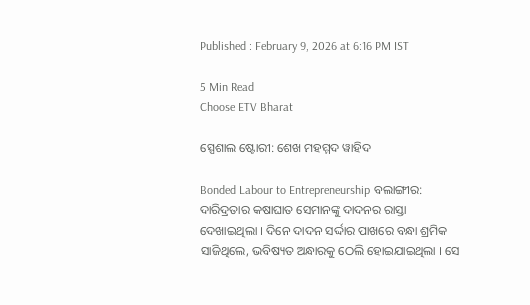Published : February 9, 2026 at 6:16 PM IST

5 Min Read
Choose ETV Bharat

ସ୍ପେଶାଲ ଷ୍ଟୋରୀ: ଶେଖ ମହମ୍ମଦ ୱାହିଦ

Bonded Labour to Entrepreneurship ବଲାଙ୍ଗୀର: ଦାରିଦ୍ରତାର କଷାଘାତ ସେମାନଙ୍କୁ ଦାଦନର ରାସ୍ତା ଦେଖାଇଥିଲା । ଦିନେ ଦାଦନ ସର୍ଦ୍ଦାର ପାଖରେ ବନ୍ଧା ଶ୍ରମିକ ସାଜିଥିଲେ, ଭବିଷ୍ୟତ ଅନ୍ଧାରକୁ ଠେଲି ହୋଇଯାଇଥିଲା । ସେ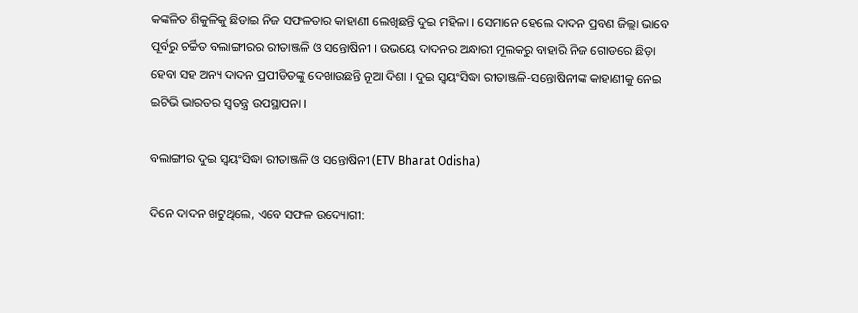କଙ୍କଳିତ ଶିକୁଳିକୁ ଛିଡାଇ ନିଜ ସଫଳତାର କାହାଣୀ ଲେଖିଛନ୍ତି ଦୁଇ ମହିଳା । ସେମାନେ ହେଲେ ଦାଦନ ପ୍ରବଣ ଜିଲ୍ଲା ଭାବେ ପୂର୍ବରୁ ଚର୍ଚ୍ଚିତ ବଲାଙ୍ଗୀରର ରୀତାଞ୍ଜଳି ଓ ସନ୍ତୋଷିନୀ । ଉଭୟେ ଦାଦନର ଅନ୍ଧାରୀ ମୂଲକରୁ ବାହାରି ନିଜ ଗୋଡରେ ଛିଡ଼ା ହେବା ସହ ଅନ୍ୟ ଦାଦନ ପ୍ରପୀଡିତଙ୍କୁ ଦେଖାଉଛନ୍ତି ନୂଆ ଦିଶା । ଦୁଇ ସ୍ବୟଂସିଦ୍ଧା ରୀତାଞ୍ଜଳି-ସନ୍ତୋଷିନୀଙ୍କ କାହାଣୀକୁ ନେଇ ଇଟିଭି ଭାରତର ସ୍ବତନ୍ତ୍ର ଉପସ୍ଥାପନା ।

ବଲାଙ୍ଗୀର ଦୁଇ ସ୍ବୟଂସିଦ୍ଧା ରୀତାଞ୍ଜଳି ଓ ସନ୍ତୋଷିନୀ (ETV Bharat Odisha)

ଦିନେ ଦାଦନ ଖଟୁଥିଲେ, ଏବେ ସଫଳ ଉଦ୍ୟୋଗୀ: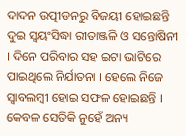ଦାଦନ ଉତ୍ପୀଡନରୁ ବିଜୟୀ ହୋଇଛନ୍ତି ଦୁଇ ସ୍ୱୟଂସିଦ୍ଧା ରୀତାଞ୍ଜଳି ଓ ସନ୍ତୋଷିନୀ । ଦିନେ ପରିବାର ସହ ଇଟା ଭାଟିରେ ପାଇଥିଲେ ନିର୍ଯାତନା । ହେଲେ ନିଜେ ସ୍ବାବଲମ୍ବୀ ହୋଇ ସଫଳ ହୋଇଛନ୍ତି । କେବଳ ସେତିକି ନୁହେଁ ଅନ୍ୟ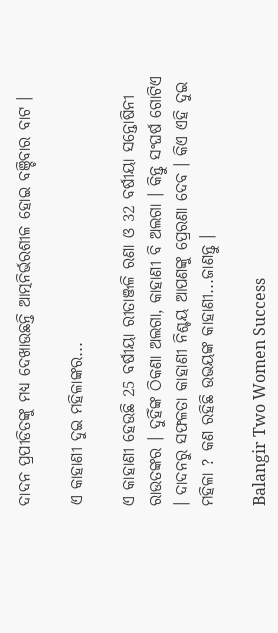ଦାଦନ ପ୍ରପୀଡିତଙ୍କୁ ମଧ୍ୟ ଦେଖାଉଛନ୍ତି ଆତ୍ମନିର୍ଭରଶୀଳ ହୋଇ ବଞ୍ଚିବାର ବାଟ ।

ଏ କାହାଣୀ ଦୁଇ ମହିଳାଙ୍କର...

ଏ କାହାଣୀ ହେଉଛି 25 ବର୍ଷୀୟା ରୀତାଞ୍ଜଳି ରଣା ଓ 32 ବର୍ଷୀୟା ସନ୍ତୋଷିନୀ ରାଉତଙ୍କର । ଦୁହିଁଙ୍କ ଠିକଣା ଅଲଗା, କାହାଣୀ ବି ଅଲଗା । କିନ୍ତୁ ସଂଘର୍ଷ ଗୋଟିଏ । ଦାଦନରୁ ସଫଳତା କାହାଣୀ ନିଶ୍ଚୟ ଆପଣଙ୍କୁ ପ୍ରେରଣା ଦେବ । କିଏ ଏହି ଦୁଇ ମହିଳା ? କଣ ରହିଛି ଉଭୟଙ୍କ କାହାଣୀ...ଜାଣନ୍ତୁ ।

Balangir Two Women Success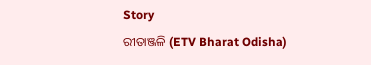Story
ରୀତାଞ୍ଜଳି (ETV Bharat Odisha)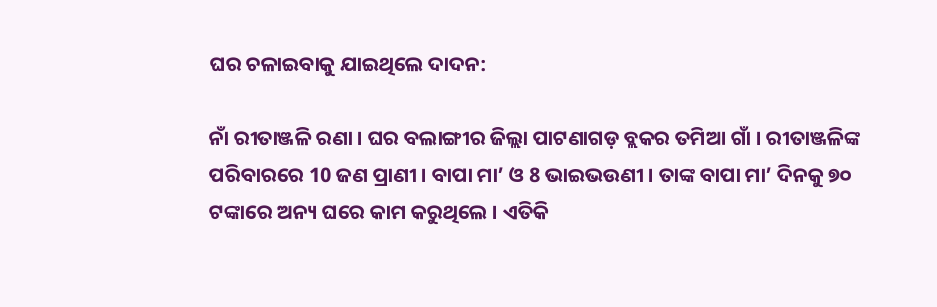ଘର ଚଳାଇବାକୁ ଯାଇଥିଲେ ଦାଦନ:

ନାଁ ରୀତାଞ୍ଜଳି ରଣା । ଘର ବଲାଙ୍ଗୀର ଜିଲ୍ଲା ପାଟଣାଗଡ଼ ବ୍ଲକର ତମିଆ ଗାଁ । ରୀତାଞ୍ଜଳିଙ୍କ ପରିବାରରେ 10 ଜଣ ପ୍ରାଣୀ । ବାପା ମା’ ଓ 8 ଭାଇଭଉଣୀ । ତାଙ୍କ ବାପା ମା’ ଦିନକୁ ୭୦ ଟଙ୍କାରେ ଅନ୍ୟ ଘରେ କାମ କରୁଥିଲେ । ଏତିକି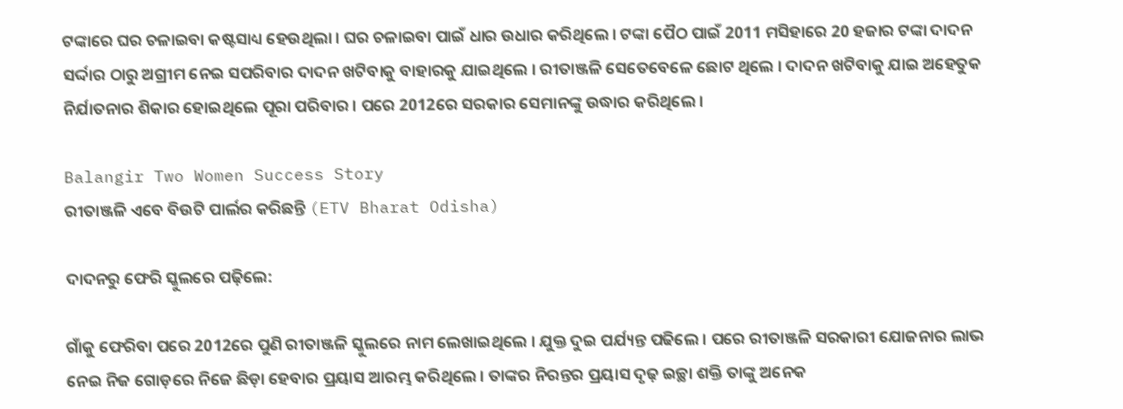ଟଙ୍କାରେ ଘର ଚଳାଇବା କଷ୍ଟସାଧ୍ୟ ହେଉଥିଲା । ଘର ଚଳାଇବା ପାଇଁ ଧାର ଉଧାର କରିଥିଲେ । ଟଙ୍କା ପୈଠ ପାଇଁ 2011 ମସିହାରେ 20 ହଜାର ଟଙ୍କା ଦାଦନ ସର୍ଦ୍ଦାର ଠାରୁ ଅଗ୍ରୀମ ନେଇ ସପରିବାର ଦାଦନ ଖଟିବାକୁ ବାହାରକୁ ଯାଇଥିଲେ । ରୀତାଞ୍ଜଳି ସେତେବେଳେ ଛୋଟ ଥିଲେ । ଦାଦନ ଖଟିବାକୁ ଯାଇ ଅହେତୁକ ନିର୍ଯାତନାର ଶିକାର ହୋଇଥିଲେ ପୂରା ପରିବାର । ପରେ 2012ରେ ସରକାର ସେମାନଙ୍କୁ ଉଦ୍ଧାର କରିଥିଲେ ।

Balangir Two Women Success Story
ରୀତାଞ୍ଜଳି ଏବେ ବିଉଟି ପାର୍ଲର କରିଛନ୍ତି (ETV Bharat Odisha)

ଦାଦନରୁ ଫେରି ସ୍କୁଲରେ ପଢ଼ିଲେ:

ଗାଁକୁ ଫେରିବା ପରେ 2012ରେ ପୁଣି ରୀତାଞ୍ଜଳି ସ୍କୁଲରେ ନାମ ଲେଖାଇଥିଲେ । ଯୁକ୍ତ ଦୁଇ ପର୍ଯ୍ୟନ୍ତ ପଢିଲେ । ପରେ ରୀତାଞ୍ଜଳି ସରକାରୀ ଯୋଜନାର ଲାଭ ନେଇ ନିଜ ଗୋଡ଼ରେ ନିଜେ ଛିଡ଼ା ହେବାର ପ୍ରୟାସ ଆରମ୍ଭ କରିଥିଲେ । ତାଙ୍କର ନିରନ୍ତର ପ୍ରୟାସ ଦୃଢ଼ ଇଚ୍ଛା ଶକ୍ତି ତାଙ୍କୁ ଅନେକ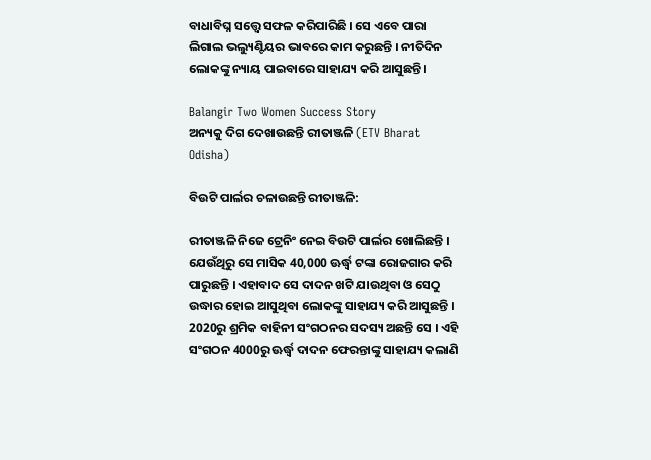ବାଧାବିଘ୍ନ ସତ୍ତ୍ୱେ ସଫଳ କରିପାରିଛି । ସେ ଏବେ ପାରା ଲିଗାଲ ଭଲ୍ୟୁଣ୍ଟିୟର ଭାବରେ କାମ କରୁଛନ୍ତି । ନୀତିଦିନ ଲୋକଙ୍କୁ ନ୍ୟାୟ ପାଇବାରେ ସାହାଯ୍ୟ କରି ଆସୁଛନ୍ତି ।

Balangir Two Women Success Story
ଅନ୍ୟକୁ ଦିଗ ଦେଖାଉଛନ୍ତି ରୀତାଞ୍ଜଳି (ETV Bharat Odisha)

ବିଉଟି ପାର୍ଲର ଚଳାଉଛନ୍ତି ରୀତାଞ୍ଜଳି:

ରୀତାଞ୍ଜଳି ନିଜେ ଟ୍ରେନିଂ ନେଇ ବିଉଟି ପାର୍ଲର ଖୋଲିଛନ୍ତି । ଯେଉଁଥିରୁ ସେ ମାସିକ 40,000 ଊର୍ଦ୍ଧ୍ବ ଟଙ୍କା ରୋଜଗାର କରି ପାରୁଛନ୍ତି । ଏହାବାଦ ସେ ଦାଦନ ଖଟି ଯାଉଥିବା ଓ ସେଠୁ ଉଦ୍ଧାର ହୋଇ ଆସୁଥିବା ଲୋକଙ୍କୁ ସାହାଯ୍ୟ କରି ଆସୁଛନ୍ତି । 2020ରୁ ଶ୍ରମିକ ବାହିନୀ ସଂଗଠନର ସଦସ୍ୟ ଅଛନ୍ତି ସେ । ଏହି ସଂଗଠନ 4000ରୁ ଊର୍ଦ୍ଧ୍ବ ଦାଦନ ଫେରନ୍ତାଙ୍କୁ ସାହାଯ୍ୟ କଲାଣି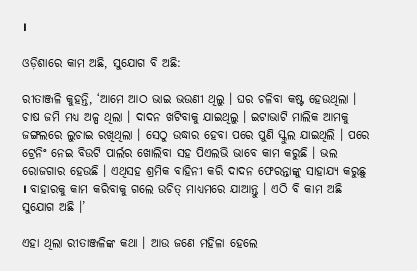।

ଓଡ଼ିଶାରେ କାମ ଅଛି, ସୁଯୋଗ ବି ଅଛି:

ରୀତାଞ୍ଜଳି କୁହନ୍ତି, ‘ଆମେ ଆଠ ଭାଇ ଭଉଣୀ ଥିଲୁ । ଘର ଚଳିବା କଷ୍ଟ ହେଉଥିଲା । ଚାଷ ଜମି ମଧ୍ୟ ଅଳ୍ପ ଥିଲା । ଦାଦନ ଖଟିବାକୁ ଯାଇଥିଲୁ । ଇଟାଭାଟି ମାଲିକ ଆମକୁ ଜଙ୍ଗଲରେ ଲୁଚାଇ ରଖିଥିଲା । ସେଠୁ ଉଦ୍ଧାର ହେବା ପରେ ପୁଣି ସ୍କୁଲ ଯାଇଥିଲି । ପରେ ଟ୍ରେନିଂ ନେଇ ବିଉଟି ପାର୍ଲର ଖୋଲିବା ସହ ପିଏଲଭି ଭାବେ କାମ କରୁଛି । ଭଲ ରୋଜଗାର ହେଉଛି । ଏଥିସହ ଶ୍ରମିକ ବାହିନୀ କରି ଦାଦନ ଫେରନ୍ତାଙ୍କୁ ସାହାଯ୍ୟ କରୁଛୁ । ବାହାରକୁ କାମ କରିବାକୁ ଗଲେ ଉଚିତ୍‌ ମାଧ୍ୟମରେ ଯାଆନ୍ତୁ । ଏଠି ବି କାମ ଅଛି ସୁଯୋଗ ଅଛି ।’

ଏହା ଥିଲା ରୀତାଞ୍ଜଳିଙ୍କ କଥା । ଆଉ ଜଣେ ମହିଳା ହେଲେ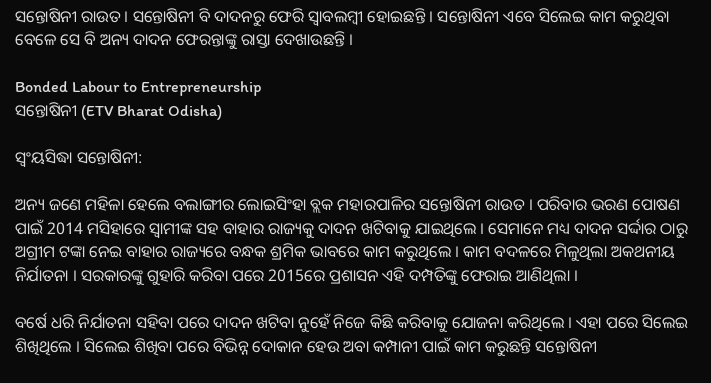ସନ୍ତୋଷିନୀ ରାଉତ । ସନ୍ତୋଷିନୀ ବି ଦାଦନରୁ ଫେରି ସ୍ବାବଲମ୍ବୀ ହୋଇଛନ୍ତି । ସନ୍ତୋଷିନୀ ଏବେ ସିଲେଇ କାମ କରୁଥିବା ବେଳେ ସେ ବି ଅନ୍ୟ ଦାଦନ ଫେରନ୍ତାଙ୍କୁ ରାସ୍ତା ଦେଖାଉଛନ୍ତି ।

Bonded Labour to Entrepreneurship
ସନ୍ତୋଷିନୀ (ETV Bharat Odisha)

ସ୍ବଂୟସିଦ୍ଧା ସନ୍ତୋଷିନୀ:

ଅନ୍ୟ ଜଣେ ମହିଳା ହେଲେ ବଲାଙ୍ଗୀର ଲୋଇସିଂହା ବ୍ଲକ ମହାରପାଳିର ସନ୍ତୋଷିନୀ ରାଉତ । ପରିବାର ଭରଣ ପୋଷଣ ପାଇଁ 2014 ମସିହାରେ ସ୍ୱାମୀଙ୍କ ସହ ବାହାର ରାଜ୍ୟକୁ ଦାଦନ ଖଟିବାକୁ ଯାଇଥିଲେ । ସେମାନେ ମଧ୍ୟ ଦାଦନ ସର୍ଦ୍ଦାର ଠାରୁ ଅଗ୍ରୀମ ଟଙ୍କା ନେଇ ବାହାର ରାଜ୍ୟରେ ବନ୍ଧକ ଶ୍ରମିକ ଭାବରେ କାମ କରୁଥିଲେ । କାମ ବଦଳରେ ମିଳୁଥିଲା ଅକଥନୀୟ ନିର୍ଯାତନା । ସରକାରଙ୍କୁ ଗୁହାରି କରିବା ପରେ 2015ରେ ପ୍ରଶାସନ ଏହି ଦମ୍ପତିଙ୍କୁ ଫେରାଇ ଆଣିଥିଲା ।

ବର୍ଷେ ଧରି ନିର୍ଯାତନା ସହିବା ପରେ ଦାଦନ ଖଟିବା ନୁହେଁ ନିଜେ କିଛି କରିବାକୁ ଯୋଜନା କରିଥିଲେ । ଏହା ପରେ ସିଲେଇ ଶିଖିଥିଲେ । ସିଲେଇ ଶିଖିବା ପରେ ବିଭିନ୍ନ ଦୋକାନ ହେଉ ଅବା କମ୍ପାନୀ ପାଇଁ କାମ କରୁଛନ୍ତି ସନ୍ତୋଷିନୀ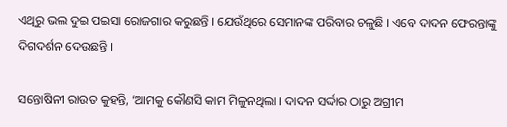ଏଥିରୁ ଭଲ ଦୁଇ ପଇସା ରୋଜଗାର କରୁଛନ୍ତି । ଯେଉଁଥିରେ ସେମାନଙ୍କ ପରିବାର ଚଳୁଛି । ଏବେ ଦାଦନ ଫେରନ୍ତାଙ୍କୁ ଦିଗଦର୍ଶନ ଦେଉଛନ୍ତି ।

ସନ୍ତୋଷିନୀ ରାଉତ କୁହନ୍ତି, ‘ଆମକୁ କୌଣସି କାମ ମିଳୁନଥିଲା । ଦାଦନ ସର୍ଦ୍ଦାର ଠାରୁ ଅଗ୍ରୀମ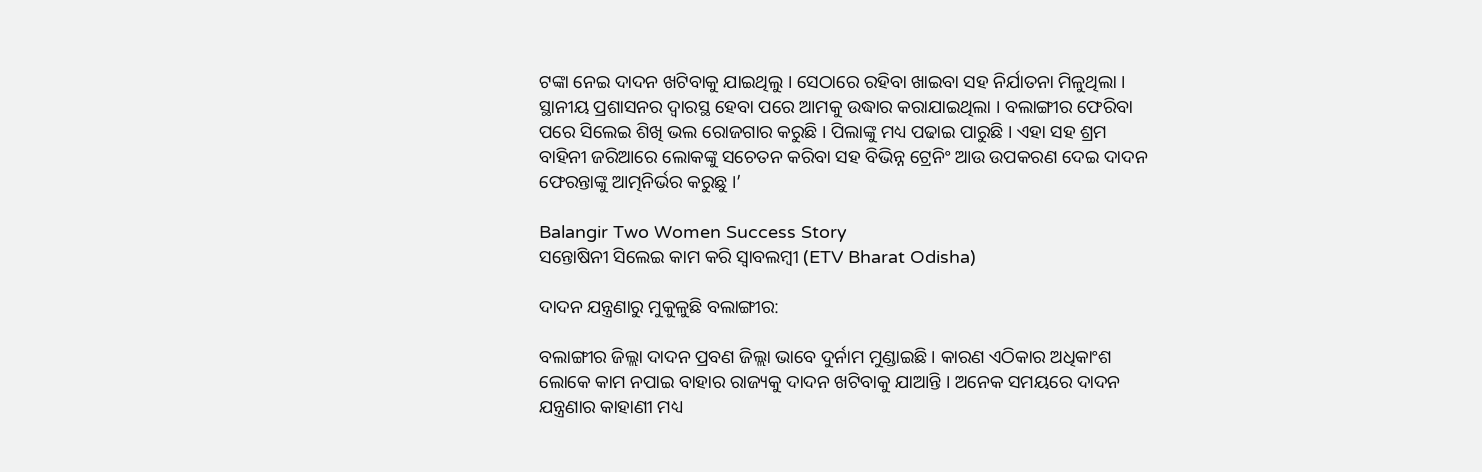ଟଙ୍କା ନେଇ ଦାଦନ ଖଟିବାକୁ ଯାଇଥିଲୁ । ସେଠାରେ ରହିବା ଖାଇବା ସହ ନିର୍ଯାତନା ମିଳୁଥିଲା । ସ୍ଥାନୀୟ ପ୍ରଶାସନର ଦ୍ବାରସ୍ଥ ହେବା ପରେ ଆମକୁ ଉଦ୍ଧାର କରାଯାଇଥିଲା । ବଲାଙ୍ଗୀର ଫେରିବା ପରେ ସିଲେଇ ଶିଖି ଭଲ ରୋଜଗାର କରୁଛି । ପିଲାଙ୍କୁ ମଧ୍ୟ ପଢାଇ ପାରୁଛି । ଏହା ସହ ଶ୍ରମ ବାହିନୀ ଜରିଆରେ ଲୋକଙ୍କୁ ସଚେତନ କରିବା ସହ ବିଭିନ୍ନ ଟ୍ରେନିଂ ଆଉ ଉପକରଣ ଦେଇ ଦାଦନ ଫେରନ୍ତାଙ୍କୁ ଆତ୍ମନିର୍ଭର କରୁଛୁ ।’

Balangir Two Women Success Story
ସନ୍ତୋଷିନୀ ସିଲେଇ କାମ କରି ସ୍ବାବଲମ୍ବୀ (ETV Bharat Odisha)

ଦାଦନ ଯନ୍ତ୍ରଣାରୁ ମୁକୁଳୁଛି ବଲାଙ୍ଗୀର:

ବଲାଙ୍ଗୀର ଜିଲ୍ଲା ଦାଦନ ପ୍ରବଣ ଜିଲ୍ଲା ଭାବେ ଦୁର୍ନାମ ମୁଣ୍ଡାଇଛି । କାରଣ ଏଠିକାର ଅଧିକାଂଶ ଲୋକେ କାମ ନପାଇ ବାହାର ରାଜ୍ୟକୁ ଦାଦନ ଖଟିବାକୁ ଯାଆନ୍ତି । ଅନେକ ସମୟରେ ଦାଦନ ଯନ୍ତ୍ରଣାର କାହାଣୀ ମଧ୍ୟ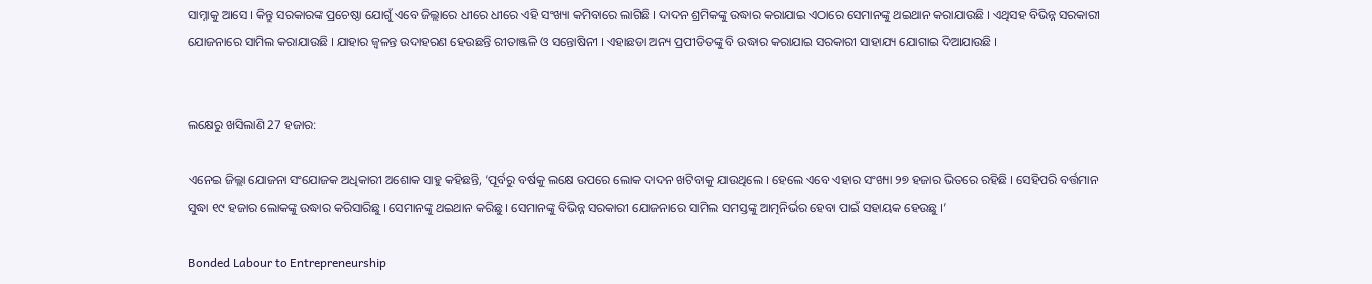ସାମ୍ନାକୁ ଆସେ । କିନ୍ତୁ ସରକାରଙ୍କ ପ୍ରଚେଷ୍ଠା ଯୋଗୁଁ ଏବେ ଜିଲ୍ଲାରେ ଧୀରେ ଧୀରେ ଏହି ସଂଖ୍ୟା କମିବାରେ ଲାଗିଛି । ଦାଦନ ଶ୍ରମିକଙ୍କୁ ଉଦ୍ଧାର କରାଯାଇ ଏଠାରେ ସେମାନଙ୍କୁ ଥଇଥାନ କରାଯାଉଛି । ଏଥିସହ ବିଭିନ୍ନ ସରକାରୀ ଯୋଜନାରେ ସାମିଲ କରାଯାଉଛି । ଯାହାର ଜ୍ବଳନ୍ତ ଉଦାହରଣ ହେଉଛନ୍ତି ରୀତାଞ୍ଜଳି ଓ ସନ୍ତୋଷିନୀ । ଏହାଛଡା ଅନ୍ୟ ପ୍ରପୀଡିତଙ୍କୁ ବି ଉଦ୍ଧାର କରାଯାଇ ସରକାରୀ ସାହାଯ୍ୟ ଯୋଗାଇ ଦିଆଯାଉଛି ।


ଲକ୍ଷେରୁ ଖସିଲାଣି 27 ହଜାର:

ଏନେଇ ଜିଲ୍ଲା ଯୋଜନା ସଂଯୋଜକ ଅଧିକାରୀ ଅଶୋକ ସାହୁ କହିଛନ୍ତି, ‘ପୂର୍ବରୁ ବର୍ଷକୁ ଲକ୍ଷେ ଉପରେ ଲୋକ ଦାଦନ ଖଟିବାକୁ ଯାଉଥିଲେ । ହେଲେ ଏବେ ଏହାର ସଂଖ୍ୟା ୨୭ ହଜାର ଭିତରେ ରହିଛି । ସେହିପରି ବର୍ତ୍ତମାନ ସୁଦ୍ଧା ୧୯ ହଜାର ଲୋକଙ୍କୁ ଉଦ୍ଧାର କରିସାରିଛୁ । ସେମାନଙ୍କୁ ଥଇଥାନ କରିଛୁ । ସେମାନଙ୍କୁ ବିଭିନ୍ନ ସରକାରୀ ଯୋଜନାରେ ସାମିଲ ସମସ୍ତଙ୍କୁ ଆତ୍ମନିର୍ଭର ହେବା ପାଇଁ ସହାୟକ ହେଉଛୁ ।’

Bonded Labour to Entrepreneurship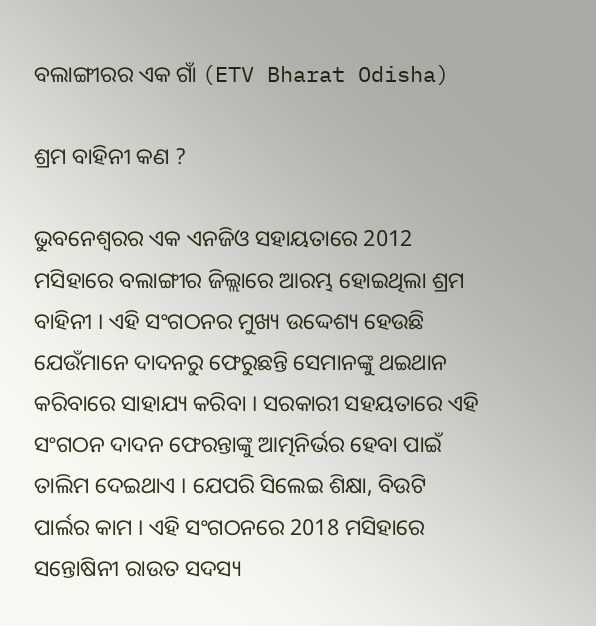ବଲାଙ୍ଗୀରର ଏକ ଗାଁ (ETV Bharat Odisha)

ଶ୍ରମ ବାହିନୀ କଣ ?

ଭୁବନେଶ୍ବରର ଏକ ଏନଜିଓ ସହାୟତାରେ 2012 ମସିହାରେ ବଲାଙ୍ଗୀର ଜିଲ୍ଲାରେ ଆରମ୍ଭ ହୋଇଥିଲା ଶ୍ରମ ବାହିନୀ । ଏହି ସଂଗଠନର ମୁଖ୍ୟ ଉଦ୍ଦେଶ୍ୟ ହେଉଛି ଯେଉଁମାନେ ଦାଦନରୁ ଫେରୁଛନ୍ତି ସେମାନଙ୍କୁ ଥଇଥାନ କରିବାରେ ସାହାଯ୍ୟ କରିବା । ସରକାରୀ ସହୟତାରେ ଏହି ସଂଗଠନ ଦାଦନ ଫେରନ୍ତାଙ୍କୁ ଆତ୍ମନିର୍ଭର ହେବା ପାଇଁ ତାଲିମ ଦେଇଥାଏ । ଯେପରି ସିଲେଇ ଶିକ୍ଷା, ବିଉଟି ପାର୍ଲର କାମ । ଏହି ସଂଗଠନରେ 2018 ମସିହାରେ ସନ୍ତୋଷିନୀ ରାଉତ ସଦସ୍ୟ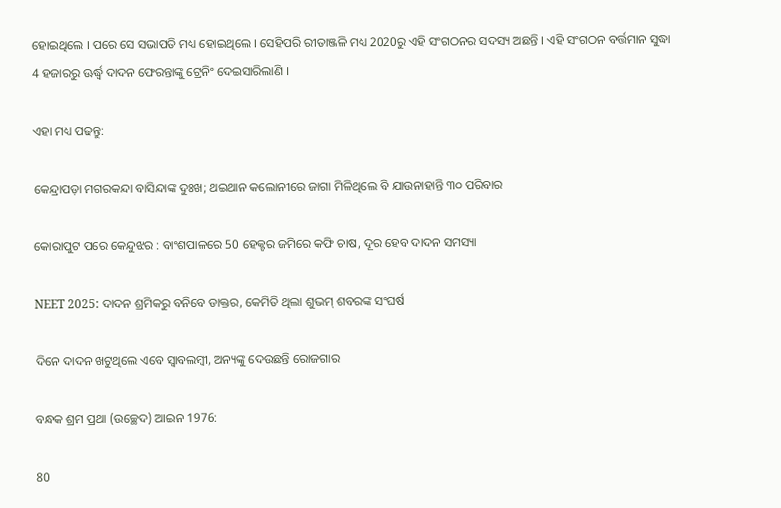ହୋଇଥିଲେ । ପରେ ସେ ସଭାପତି ମଧ୍ୟ ହୋଇଥିଲେ । ସେହିପରି ରୀତାଞ୍ଜଳି ମଧ୍ୟ 2020ରୁ ଏହି ସଂଗଠନର ସଦସ୍ୟ ଅଛନ୍ତି । ଏହି ସଂଗଠନ ବର୍ତ୍ତମାନ ସୁଦ୍ଧା 4 ହଜାରରୁ ଊର୍ଦ୍ଧ୍ବ ଦାଦନ ଫେରନ୍ତାଙ୍କୁ ଟ୍ରେନିଂ ଦେଇସାରିଲାଣି ।

ଏହା ମଧ୍ୟ ପଢନ୍ତୁ:

କେନ୍ଦ୍ରାପଡ଼ା ମଗରକନ୍ଦା ବାସିନ୍ଦାଙ୍କ ଦୁଃଖ; ଥଇଥାନ କଲୋନୀରେ ଜାଗା ମିଳିଥିଲେ ବି ଯାଉନାହାନ୍ତି ୩୦ ପରିବାର

କୋରାପୁଟ ପରେ କେନ୍ଦୁଝର : ବାଂଶପାଳରେ 50 ହେକ୍ଟର ଜମିରେ କଫି ଚାଷ, ଦୂର ହେବ ଦାଦନ ସମସ୍ୟା

NEET 2025: ଦାଦନ ଶ୍ରମିକରୁ ବନିବେ ଡାକ୍ତର, କେମିତି ଥିଲା ଶୁଭମ୍ ଶବରଙ୍କ ସଂଘର୍ଷ

ଦିନେ ଦାଦନ ଖଟୁଥିଲେ ଏବେ ସ୍ବାବଲମ୍ବୀ, ଅନ୍ୟଙ୍କୁ ଦେଉଛନ୍ତି ରୋଜଗାର

ବନ୍ଧକ ଶ୍ରମ ପ୍ରଥା (ଉଚ୍ଛେଦ) ଆଇନ 1976:

80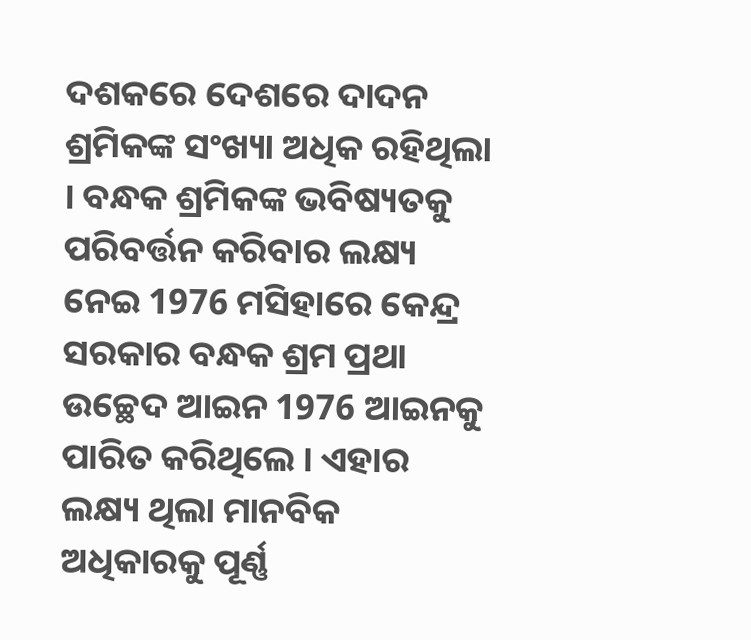ଦଶକରେ ଦେଶରେ ଦାଦନ ଶ୍ରମିକଙ୍କ ସଂଖ୍ୟା ଅଧିକ ରହିଥିଲା । ବନ୍ଧକ ଶ୍ରମିକଙ୍କ ଭବିଷ୍ୟତକୁ ପରିବର୍ତ୍ତନ କରିବାର ଲକ୍ଷ୍ୟ ନେଇ 1976 ମସିହାରେ କେନ୍ଦ୍ର ସରକାର ବନ୍ଧକ ଶ୍ରମ ପ୍ରଥା ଉଚ୍ଛେଦ ଆଇନ 1976 ଆଇନକୁ ପାରିତ କରିଥିଲେ । ଏହାର ଲକ୍ଷ୍ୟ ଥିଲା ମାନବିକ ଅଧିକାରକୁ ପୂର୍ଣ୍ଣ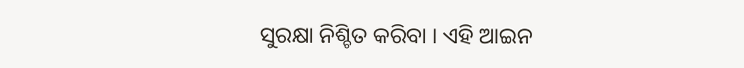ସୁରକ୍ଷା ନିଶ୍ଚିତ କରିବା । ଏହି ଆଇନ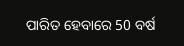ପାରିତ ହେବାରେ 50 ବର୍ଷ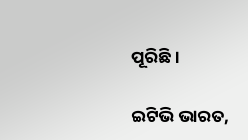ପୂରିଛି ।

ଇଟିଭି ଭାରତ,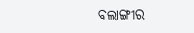ବଲାଙ୍ଗୀର